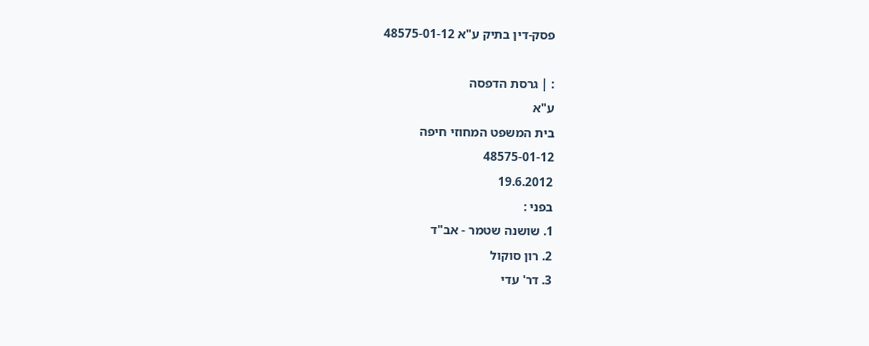פסק-דין בתיק ע"א 48575-01-12

: | גרסת הדפסה
ע"א
בית המשפט המחוזי חיפה
48575-01-12
19.6.2012
בפני :
1. שושנה שטמר - אב"ד
2. רון סוקול
3. דר' עדי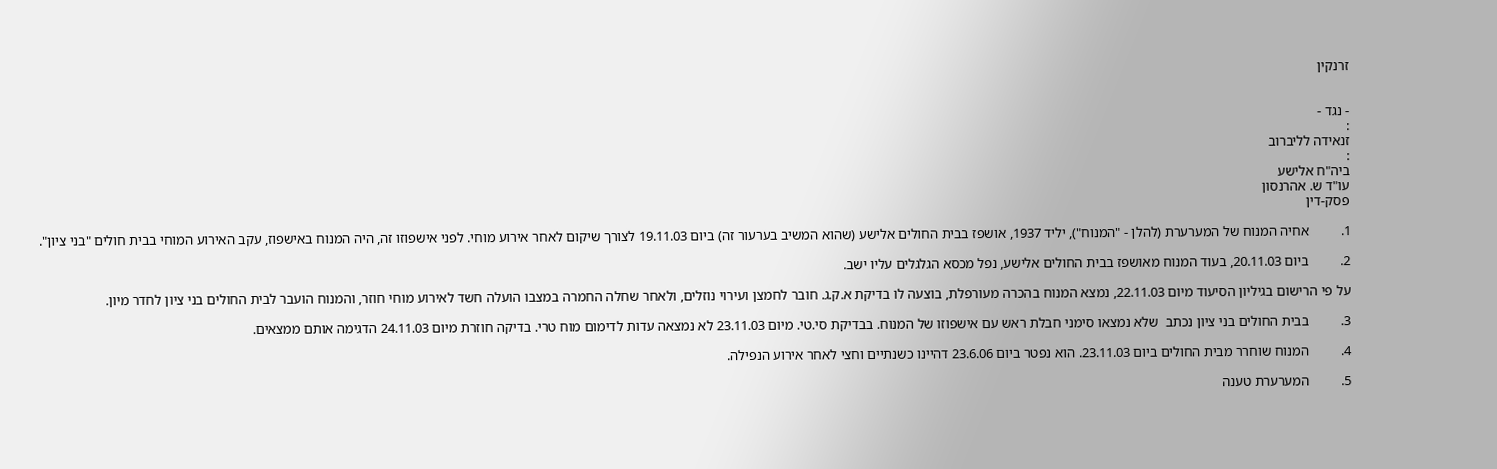זרנקין


- נגד -
:
זנאידה לליברוב
:
ביה"ח אלישע
עו"ד ש. אהרנסון
פסק-דין

1.         אחיה המנוח של המערערת (להלן - "המנוח"), יליד 1937, אושפז בבית החולים אלישע (שהוא המשיב בערעור זה) ביום 19.11.03 לצורך שיקום לאחר אירוע מוחי. לפני אישפוזו זה, היה המנוח באישפוז, עקב האירוע המוחי בבית חולים "בני ציון".

2.         ביום 20.11.03, בעוד המנוח מאושפז בבית החולים אלישע, נפל מכסא הגלגלים עליו ישב.

על פי הרישום בגיליון הסיעוד מיום 22.11.03, נמצא המנוח בהכרה מעורפלת, בוצעה לו בדיקת א.ק.ג. חובר לחמצן ועירוי נוזלים, ולאחר שחלה החמרה במצבו הועלה חשד לאירוע מוחי חוזר, והמנוח הועבר לבית החולים בני ציון לחדר מיון.

3.         בבית החולים בני ציון נכתב  שלא נמצאו סימני חבלת ראש עם אישפוזו של המנוח. בבדיקת סי.טי. מיום 23.11.03 לא נמצאה עדות לדימום מוח טרי. בדיקה חוזרת מיום 24.11.03 הדגימה אותם ממצאים.

4.         המנוח שוחרר מבית החולים ביום 23.11.03. הוא נפטר ביום 23.6.06 דהיינו כשנתיים וחצי לאחר אירוע הנפילה.

5.         המערערת טענה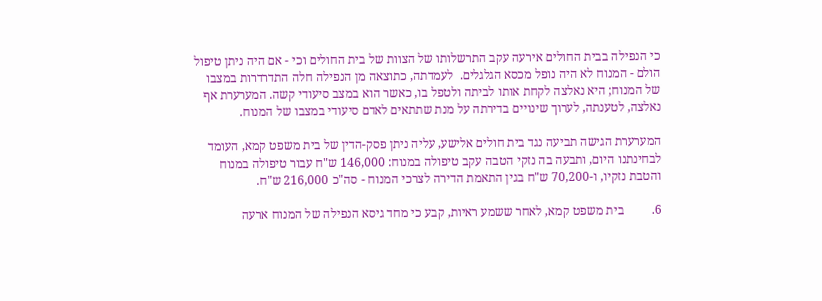כי הנפילה בבית החולים אירעה עקב התרשלותו של הצוות של בית החולים וכי - אם היה ניתן טיפול הולם - המנוח לא היה נופל מכסא הגלגלים.  לעמדתה, כתוצאה מן הנפילה חלה התדרדרות במצבו של המנוח; היא נאלצה לקחת אותו לביתה ולטפל בו, כאשר הוא במצב סיעודי קשה. המערערת אף נאלצה, לטענתה, לערוך שינויים בדירתה על מנת שתתאים לאדם סיעודי במצבו של המנוח.

המערערת הגישה תביעה נגד בית חולים אלישע, עליה ניתן פסק-הדין של בית משפט קמא, העומד לבחינתנו היום, ותבעה בה נזקי הטבה עקב טיפולה במנוח: 146,000 ש"ח עבור טיפולה במנוח והטבת נזקיו, ו-70,200 ש"ח בגין התאמת הדירה לצרכי המנוח - סה"כ 216,000 ש"ח.

6.         בית משפט קמא, לאחר ששמע ראיות, קבע כי מחד גיסא הנפילה של המנוח ארעה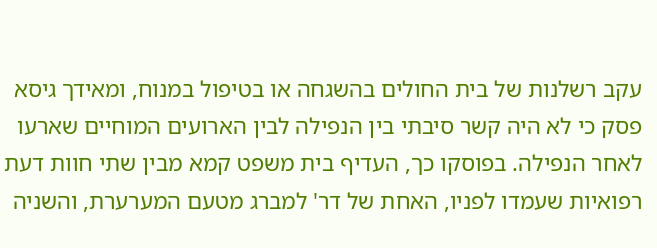עקב רשלנות של בית החולים בהשגחה או בטיפול במנוח, ומאידך גיסא פסק כי לא היה קשר סיבתי בין הנפילה לבין הארועים המוחיים שארעו לאחר הנפילה. בפוסקו כך, העדיף בית משפט קמא מבין שתי חוות דעת רפואיות שעמדו לפניו, האחת של דר' למברג מטעם המערערת, והשניה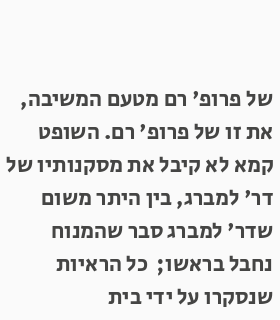של פרופ' רם מטעם המשיבה, את זו של פרופ' רם. השופט קמא לא קיבל את מסקנותיו של דר' למברג, בין היתר משום  שדר' למברג סבר שהמנוח נחבל בראשו;  כל הראיות שנסקרו על ידי בית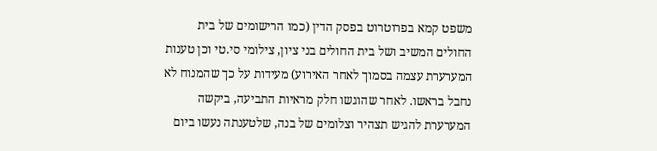משפט קמא בפרוטרוט בפסק הדין (כמו הרישומים של בית החולים המשיב ושל בית החולים בני ציון, צילומי סי.טי וכן טענות המערערת עצמה בסמוך לאחר האירוע) מעידות על כך שהמנוח לא נחבל בראשו. לאחר שהוגשו חלק מראיות התביעה, ביקשה המערערת להגיש תצהיר וצלומים של בנה, שלטענתה נעשו ביום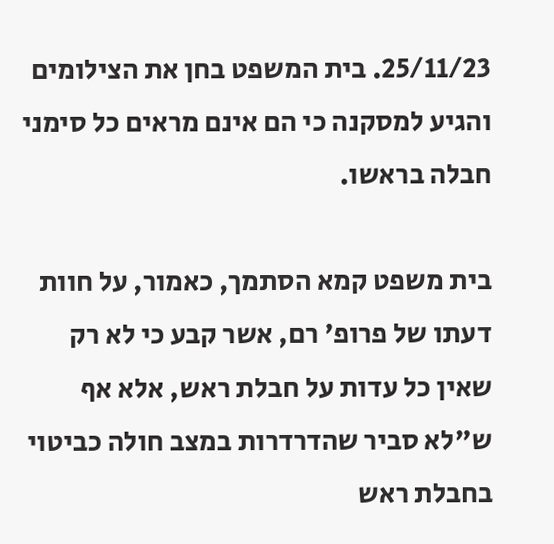25/11/23. בית המשפט בחן את הצילומים והגיע למסקנה כי הם אינם מראים כל סימני חבלה בראשו.

בית משפט קמא הסתמך, כאמור, על חוות דעתו של פרופ' רם, אשר קבע כי לא רק שאין כל עדות על חבלת ראש, אלא אף ש"לא סביר שהדרדרות במצב חולה כביטוי בחבלת ראש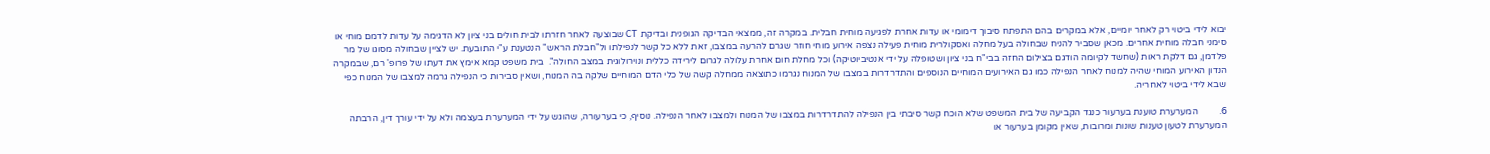יבוא לידי ביטוי רק לאחר יומיים, אלא במקרים בהם התפתח סיבוך דימומי או עדות אחרת לפגיעה מוחית חבלית. במקרה זה, ממצאי הבדיקה הגופנית ובדיקת CT שבוצעה לאחר חזרתו לבית חולים בני ציון לא הדגימה על עדות לדמם מוחי או סימני חבלה מוחית אחרים. מכאן שסביר להניח שבחולה בעל מחלה ואסקולרית מוחית פעילה נצפה אירוע מוחי חוזר שגרם להרעה במצבו, זאת ללא כל קשר לנפילתו ול"חבלת הראש" הנטענת ע"י התובעת. יש לציין שבחולה מסוגו של מר פלדמן, גם דלקת ראות (שחשד לקיומה הודגם בצילום החזה בבי"ח בני ציון ושטופלה על ידי אנטיביוטיקה) וכל מחלת חום אחרת עלולה לגרום לירידה כללית ונוירולוגית במצב החולה".  בית משפט קמא אימץ את דעתו של פרופ' רם, שבמקרה הנדון האירוע המוחי שהיה למנוח לאחר הנפילה כמו גם האירועים המוחיים הנוספים והתדרדרות במצבו של המנוח נגרמו כתוצאה ממחלה קשה של כלי הדם המוחיים שלקה בה המנוח, ושאין סבירות כי הנפילה גרמה למצבו של המנוח כפי שבא לידי ביטוי לאחריה.

6.         המערערת טוענת בערעור כנגד הקביעה של בית המשפט שלא הוכח קשר סיבתי בין הנפילה להתדרדרות במצבו של המנוח ולמצבו לאחר הנפילה. נוסיף, כי בערעורה, שהוגש על ידי המערערת בעצמה ולא על ידי עורך דין, הרבתה המערערת לטעון טענות שונות ומרובות, שאין מקומן בערעור או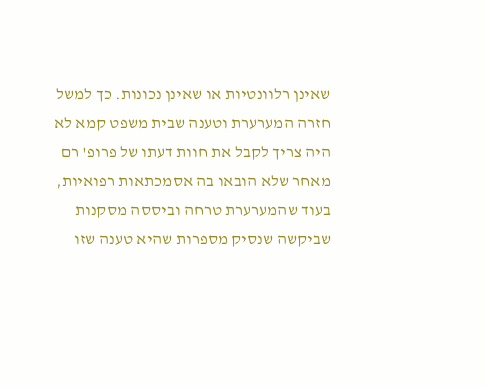שאינן רלוונטיות או שאינן נכונות. כך למשל חזרה המערערת וטענה שבית משפט קמא לא היה צריך לקבל את חוות דעתו של פרופ' רם מאחר שלא הובאו בה אסמכתאות רפואיות, בעוד שהמערערת טרחה וביססה מסקנות שביקשה שנסיק מספרות שהיא טענה שזו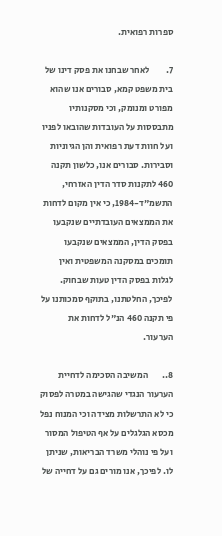ספרות רפואית.

7.         לאחר שבחנו את פסק דינו של בית משפט קמא, סבורים אנו שהוא מפורט ומנומק, וכי מסקנותיו מתבססות על העובדות שהובאו לפניו ועל חוות דעת רפואית והן הגיוניות וסבירות. סבורים אנו, כלשון תקנה 460 לתקנות סדר הדין האזרחי, התשמ"ד-1984, כי אין מקום לדחות את הממצאים העובדתיים שנקבעו בפסק הדין, הממצאים שנקבעו תומכים במסקנה המשפטית ואין לגלות בפסק הדין טעות שבחוק. לפיכך, החלטתנו, בתוקף סמכותנו על פי תקנה 460 הנ"ל לדחות את הערעור.

8..        המשיבה הסכימה לדחיית הערעור הנגדי שהגישה במטרה לפסוק כי לא התרשלות מצידה וכי המנוח נפל מכסא הגלגלים על אף הטיפול המסור ועל פי נוהלי משרד הבריאות, שניתן לו. לפיכך, אנו מורים גם על דחייה של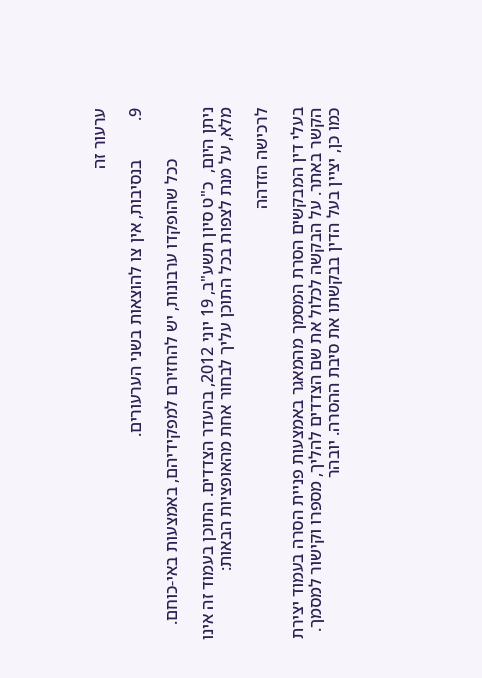ערעור זה

9.         בנסיבות, אין צו להוצאות בשני הערעורים.

            ככל שהופקדו ערבונות, יש להחזירם למפקידיהם, באמצעות באי-כוחם.

ניתן היום,  כ"ט סיון תשע"ב, 19 יוני 2012, בהעדר הצדדים. התוכן בעמוד זה אינו מלא, על מנת לצפות בכל התוכן עליך לבחור אחת מהאופציות הבאות:

לרכישה הזדהה

בעלי דין המבקשים הסרת המסמך מהמאגר באמצעות פניית הסרה בעמוד יצירת הקשר באתר. על הבקשה לכלול את שם הצדדים להליך, מספרו וקישור למסמך. כמו כן, יציין בעל הדין בבקשתו את סיבת ההסרה. יובהר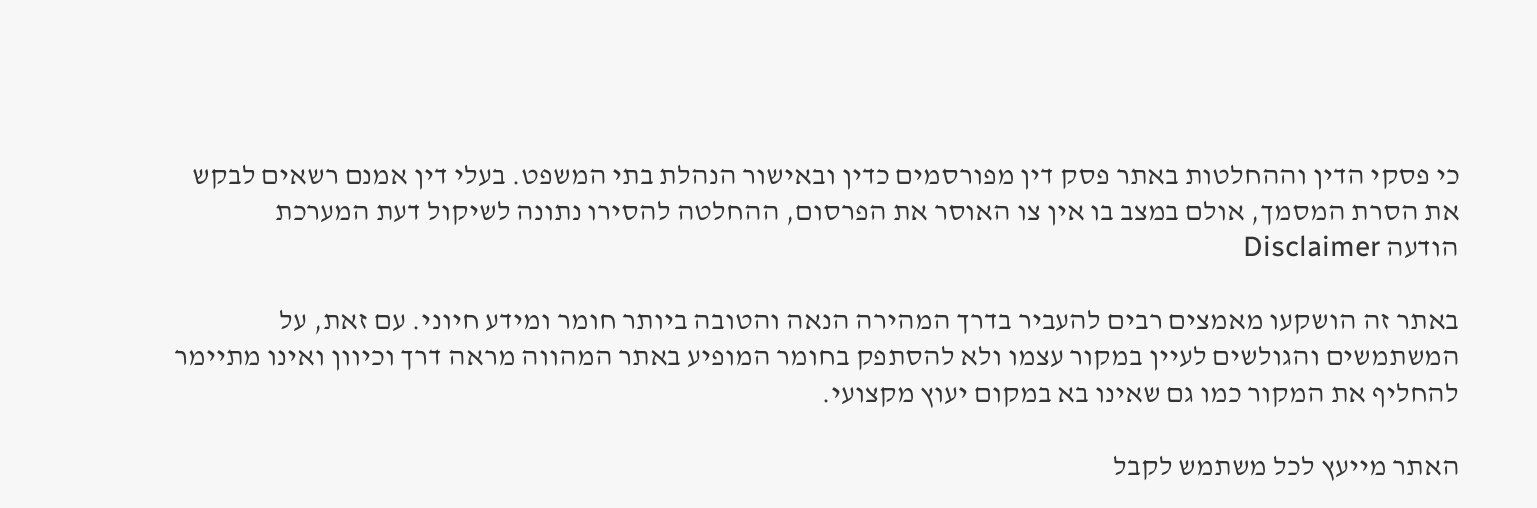כי פסקי הדין וההחלטות באתר פסק דין מפורסמים כדין ובאישור הנהלת בתי המשפט. בעלי דין אמנם רשאים לבקש את הסרת המסמך, אולם במצב בו אין צו האוסר את הפרסום, ההחלטה להסירו נתונה לשיקול דעת המערכת
הודעה Disclaimer

באתר זה הושקעו מאמצים רבים להעביר בדרך המהירה הנאה והטובה ביותר חומר ומידע חיוני. עם זאת, על המשתמשים והגולשים לעיין במקור עצמו ולא להסתפק בחומר המופיע באתר המהווה מראה דרך וכיוון ואינו מתיימר להחליף את המקור כמו גם שאינו בא במקום יעוץ מקצועי.

האתר מייעץ לכל משתמש לקבל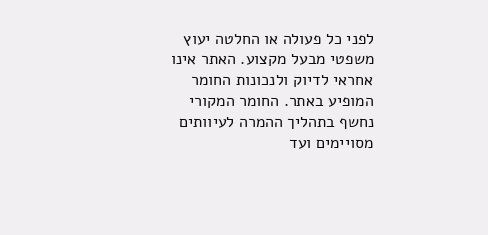לפני כל פעולה או החלטה יעוץ משפטי מבעל מקצוע. האתר אינו אחראי לדיוק ולנכונות החומר המופיע באתר. החומר המקורי נחשף בתהליך ההמרה לעיוותים מסויימים ועד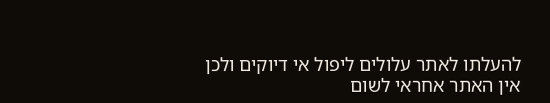להעלתו לאתר עלולים ליפול אי דיוקים ולכן אין האתר אחראי לשום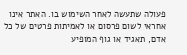פעולה שתעשה לאחר השימוש בו. האתר אינו אחראי לשום פרסום או לאמיתות פרטים של כל אדם, תאגיד או גוף המופיע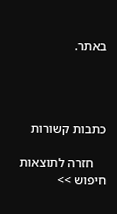באתר.




כתבות קשורות

    חזרה לתוצאות חיפוש >>